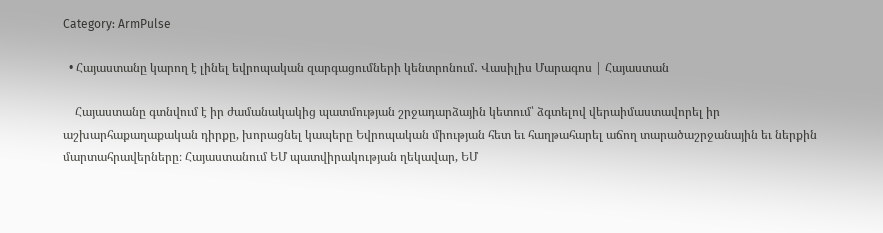Category: ArmPulse

  • Հայաստանը կարող է լինել եվրոպական զարգացումների կենտրոնում․ Վասիլիս Մարագոս | Հայաստան

    Հայաստանը գտնվում է իր ժամանակակից պատմության շրջադարձային կետում՝ ձգտելով վերաիմաստավորել իր աշխարհաքաղաքական դիրքը, խորացնել կապերը Եվրոպական միության հետ եւ հաղթահարել աճող տարածաշրջանային եւ ներքին մարտահրավերները։ Հայաստանում ԵՄ պատվիրակության ղեկավար, ԵՄ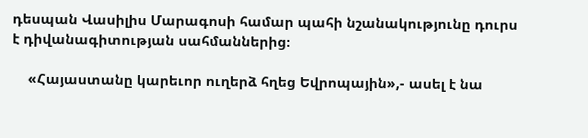դեսպան Վասիլիս Մարագոսի համար պահի նշանակությունը դուրս է դիվանագիտության սահմաններից։

    «Հայաստանը կարեւոր ուղերձ հղեց Եվրոպային»,- ասել է նա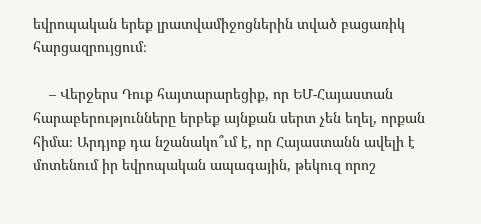եվրոպական երեք լրատվամիջոցներին տված բացառիկ հարցազրույցում։

    – Վերջերս Դուք հայտարարեցիք, որ ԵՄ-Հայաստան հարաբերությունները երբեք այնքան սերտ չեն եղել, որքան հիմա։ Արդյոք դա նշանակո՞ւմ է, որ Հայաստանն ավելի է մոտենում իր եվրոպական ապագային, թեկուզ որոշ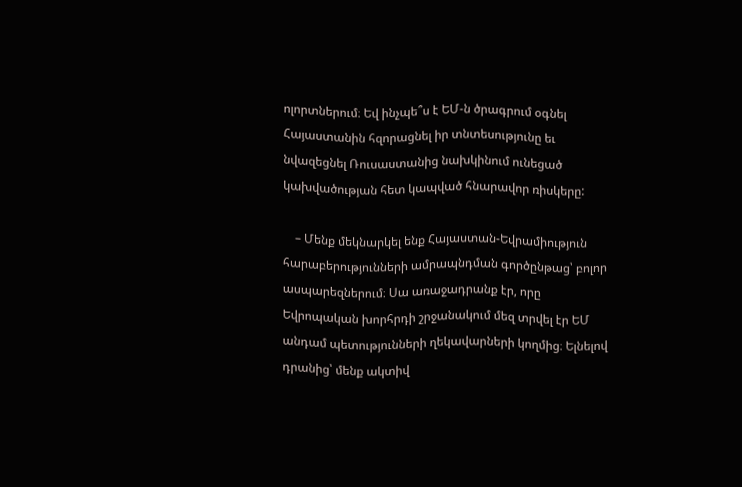ոլորտներում։ Եվ ինչպե՞ս է ԵՄ-ն ծրագրում օգնել Հայաստանին հզորացնել իր տնտեսությունը եւ նվազեցնել Ռուսաստանից նախկինում ունեցած կախվածության հետ կապված հնարավոր ռիսկերը:

    – Մենք մեկնարկել ենք Հայաստան-Եվրամիություն հարաբերությունների ամրապնդման գործընթաց՝ բոլոր ասպարեզներում։ Սա առաջադրանք էր, որը Եվրոպական խորհրդի շրջանակում մեզ տրվել էր ԵՄ անդամ պետությունների ղեկավարների կողմից։ Ելնելով դրանից՝ մենք ակտիվ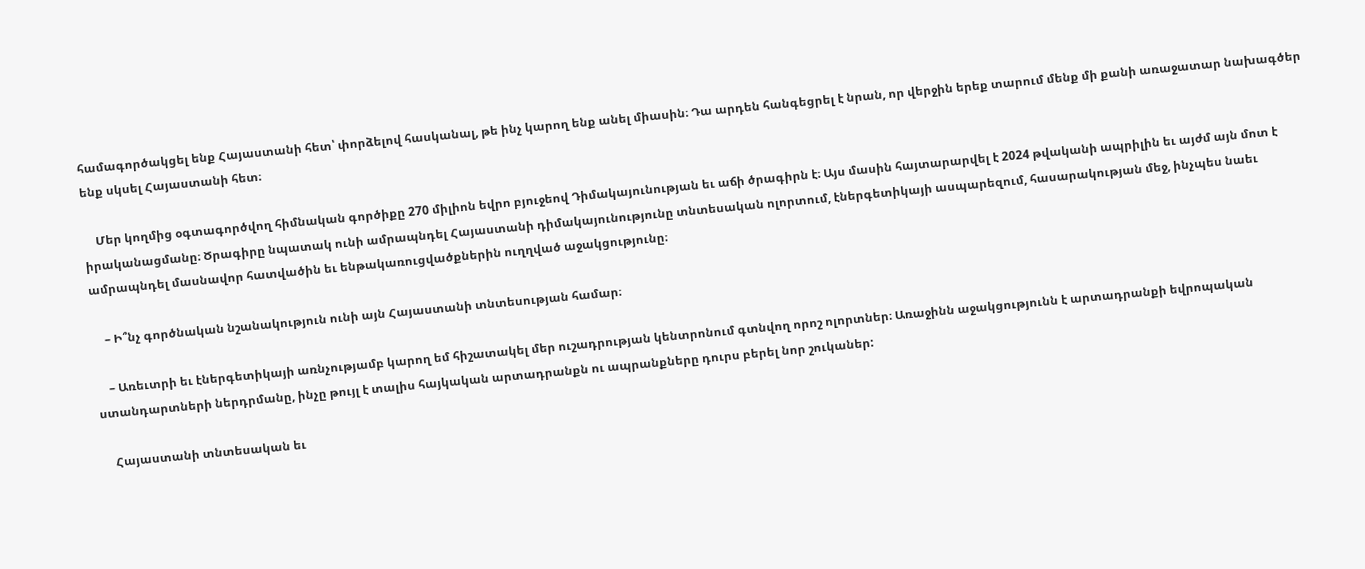համագործակցել ենք Հայաստանի հետ՝ փորձելով հասկանալ, թե ինչ կարող ենք անել միասին։ Դա արդեն հանգեցրել է նրան, որ վերջին երեք տարում մենք մի քանի առաջատար նախագծեր ենք սկսել Հայաստանի հետ։

    Մեր կողմից օգտագործվող հիմնական գործիքը 270 միլիոն եվրո բյուջեով Դիմակայունության եւ աճի ծրագիրն է։ Այս մասին հայտարարվել է 2024 թվականի ապրիլին եւ այժմ այն մոտ է իրականացմանը։ Ծրագիրը նպատակ ունի ամրապնդել Հայաստանի դիմակայունությունը տնտեսական ոլորտում, էներգետիկայի ասպարեզում, հասարակության մեջ, ինչպես նաեւ ամրապնդել մասնավոր հատվածին եւ ենթակառուցվածքներին ուղղված աջակցությունը։

    – Ի՞նչ գործնական նշանակություն ունի այն Հայաստանի տնտեսության համար։

    – Առեւտրի եւ էներգետիկայի առնչությամբ կարող եմ հիշատակել մեր ուշադրության կենտրոնում գտնվող որոշ ոլորտներ։ Առաջինն աջակցությունն է արտադրանքի եվրոպական ստանդարտների ներդրմանը, ինչը թույլ է տալիս հայկական արտադրանքն ու ապրանքները դուրս բերել նոր շուկաներ:

    Հայաստանի տնտեսական եւ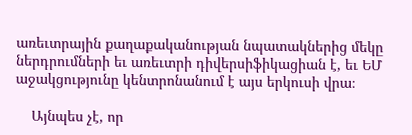առեւտրային քաղաքականության նպատակներից մեկը ներդրումների եւ առեւտրի դիվերսիֆիկացիան է, եւ ԵՄ աջակցությունը կենտրոնանում է այս երկուսի վրա։

    Այնպես չէ, որ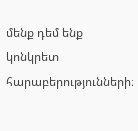մենք դեմ ենք կոնկրետ հարաբերությունների։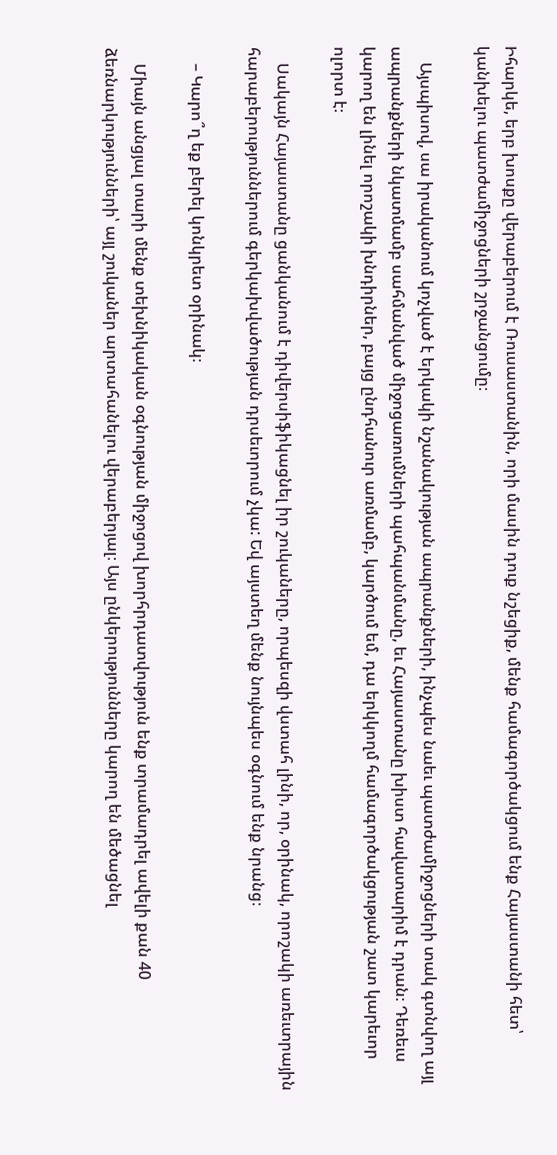Իհարկե, երբ խոսքը վերաբերում է Ռուսաստանին, որի մասին դուք նշեցիք, մենք համագործակցում ենք Հայաստանի հետ՝ կանխելու պատժամիջոցների շրջանցումը։

    Այսպիսով, սա իրականում կոչված է երկակի նշանակության ապրանքների, ինչպես նաեւ պատժամիջոցների տակ գտնվող այլ ապրանքների նկատմամբ սահմանված միջոցառումների պահպանմանը, եւ Հայաստանը խիստ հավատարիմ է դրան։ Դեռեւս կարող են լինել որոշակի խնդիրներ, բայց ընդհանուր առմամբ, կարծում եմ, դա երկկողմ համագործակցության շատ կարեւոր ոլորտ է։

    Սակայն Հայաստանը ցանկանում է դիվերսիֆիկացնել իր շուկաները, որպեսզի վստահ լինի, որ, օրինակ, որոշակի առեւտրային հարաբերություններում գերկախվածության դրսեւորում չկա: Եվ այստեղ մենք նույնպես օգնում ենք նրանց։

    – Կարո՞ղ եք բերել կոնկրետ օրինակ։

    Միայն անցյալ տարի մենք տեխնիկական օգնության միջոցով խորհրդատվություն ենք տրամադրել ավելի քան 40 ձեռնարկությունների՝ այլ շուկաներ արտահանելու վերաբերյալ։ Այս ընկերությունները կարող են մեծացնել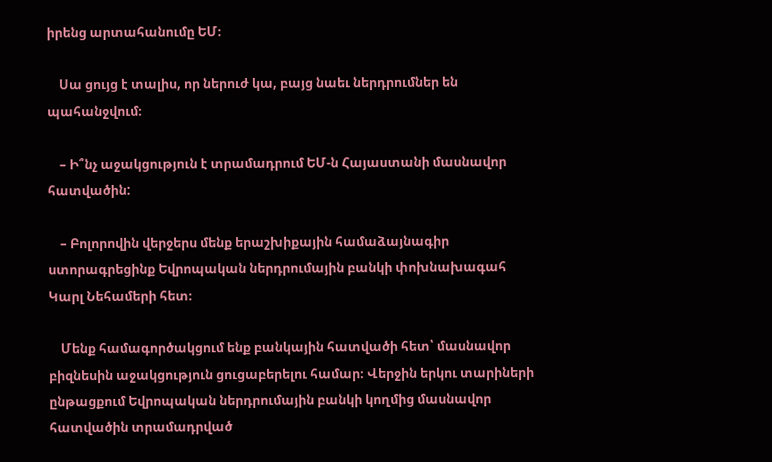իրենց արտահանումը ԵՄ։

    Սա ցույց է տալիս, որ ներուժ կա, բայց նաեւ ներդրումներ են պահանջվում։

    – Ի՞նչ աջակցություն է տրամադրում ԵՄ-ն Հայաստանի մասնավոր հատվածին:

    – Բոլորովին վերջերս մենք երաշխիքային համաձայնագիր ստորագրեցինք Եվրոպական ներդրումային բանկի փոխնախագահ Կարլ Նեհամերի հետ։

    Մենք համագործակցում ենք բանկային հատվածի հետ՝ մասնավոր բիզնեսին աջակցություն ցուցաբերելու համար։ Վերջին երկու տարիների ընթացքում Եվրոպական ներդրումային բանկի կողմից մասնավոր հատվածին տրամադրված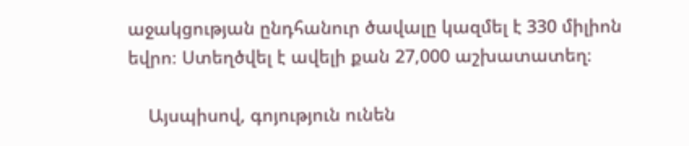աջակցության ընդհանուր ծավալը կազմել է 330 միլիոն եվրո։ Ստեղծվել է ավելի քան 27,000 աշխատատեղ։

    Այսպիսով, գոյություն ունեն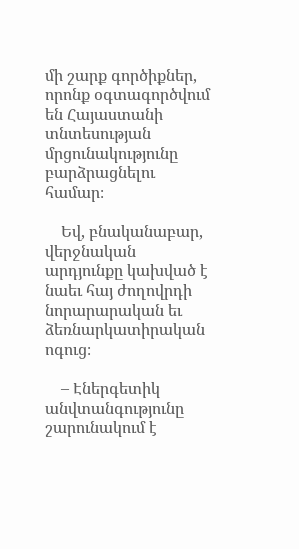մի շարք գործիքներ, որոնք օգտագործվում են Հայաստանի տնտեսության մրցունակությունը բարձրացնելու համար։

    Եվ, բնականաբար, վերջնական արդյունքը կախված է նաեւ հայ ժողովրդի նորարարական եւ ձեռնարկատիրական ոգուց։

    – Էներգետիկ անվտանգությունը շարունակում է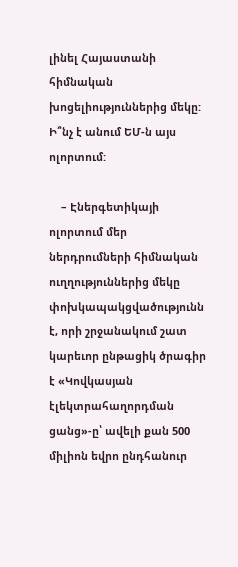լինել Հայաստանի հիմնական խոցելիություններից մեկը: Ի՞նչ է անում ԵՄ-ն այս ոլորտում:

    – Էներգետիկայի ոլորտում մեր ներդրումների հիմնական ուղղություններից մեկը փոխկապակցվածությունն է, որի շրջանակում շատ կարեւոր ընթացիկ ծրագիր է «Կովկասյան էլեկտրահաղորդման ցանց»-ը՝ ավելի քան 500 միլիոն եվրո ընդհանուր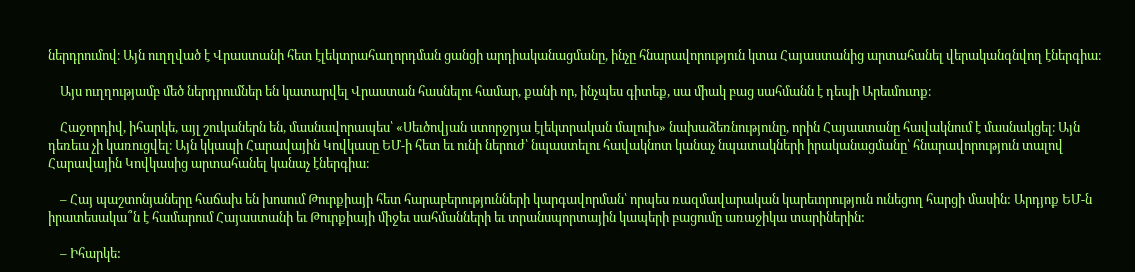ներդրումով։ Այն ուղղված է Վրաստանի հետ էլեկտրահաղորդման ցանցի արդիականացմանը, ինչը հնարավորություն կտա Հայաստանից արտահանել վերականգնվող էներգիա։

    Այս ուղղությամբ մեծ ներդրումներ են կատարվել Վրաստան հասնելու համար, քանի որ, ինչպես գիտեք, սա միակ բաց սահմանն է դեպի Արեւմուտք։

    Հաջորդիվ, իհարկե, այլ շուկաներն են, մասնավորապես՝ «Սեւծովյան ստորջրյա էլեկտրական մալուխ» նախաձեռնությունը, որին Հայաստանը հավակնում է մասնակցել։ Այն դեռեւս չի կառուցվել։ Այն կկապի Հարավային Կովկասը ԵՄ-ի հետ եւ ունի ներուժ՝ նպաստելու հավակնոտ կանաչ նպատակների իրականացմանը՝ հնարավորություն տալով Հարավային Կովկասից արտահանել կանաչ էներգիա։

    – Հայ պաշտոնյաները հաճախ են խոսում Թուրքիայի հետ հարաբերությունների կարգավորման՝ որպես ռազմավարական կարեւորություն ունեցող հարցի մասին: Արդյոք ԵՄ-ն իրատեսակա՞ն է համարում Հայաստանի եւ Թուրքիայի միջեւ սահմանների եւ տրանսպորտային կապերի բացումը առաջիկա տարիներին:

    – Իհարկե: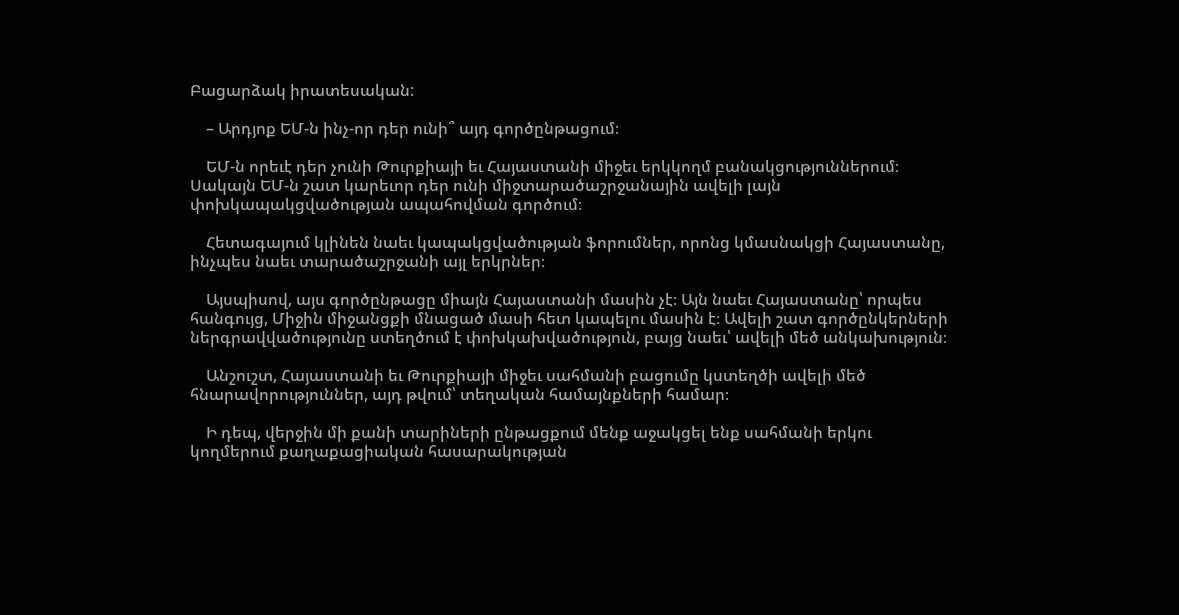Բացարձակ իրատեսական:

    – Արդյոք ԵՄ-ն ինչ-որ դեր ունի՞ այդ գործընթացում։

    ԵՄ-ն որեւէ դեր չունի Թուրքիայի եւ Հայաստանի միջեւ երկկողմ բանակցություններում։ Սակայն ԵՄ-ն շատ կարեւոր դեր ունի միջտարածաշրջանային ավելի լայն փոխկապակցվածության ապահովման գործում։

    Հետագայում կլինեն նաեւ կապակցվածության ֆորումներ, որոնց կմասնակցի Հայաստանը, ինչպես նաեւ տարածաշրջանի այլ երկրներ։

    Այսպիսով, այս գործընթացը միայն Հայաստանի մասին չէ։ Այն նաեւ Հայաստանը՝ որպես հանգույց, Միջին միջանցքի մնացած մասի հետ կապելու մասին է։ Ավելի շատ գործընկերների ներգրավվածությունը ստեղծում է փոխկախվածություն, բայց նաեւ՝ ավելի մեծ անկախություն։

    Անշուշտ, Հայաստանի եւ Թուրքիայի միջեւ սահմանի բացումը կստեղծի ավելի մեծ հնարավորություններ, այդ թվում՝ տեղական համայնքների համար։

    Ի դեպ, վերջին մի քանի տարիների ընթացքում մենք աջակցել ենք սահմանի երկու կողմերում քաղաքացիական հասարակության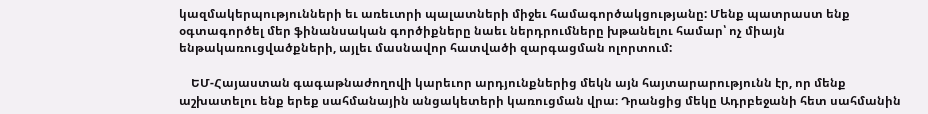կազմակերպությունների եւ առեւտրի պալատների միջեւ համագործակցությանը: Մենք պատրաստ ենք օգտագործել մեր ֆինանսական գործիքները նաեւ ներդրումները խթանելու համար՝ ոչ միայն ենթակառուցվածքների, այլեւ մասնավոր հատվածի զարգացման ոլորտում:

    ԵՄ-Հայաստան գագաթնաժողովի կարեւոր արդյունքներից մեկն այն հայտարարությունն էր, որ մենք աշխատելու ենք երեք սահմանային անցակետերի կառուցման վրա։ Դրանցից մեկը Ադրբեջանի հետ սահմանին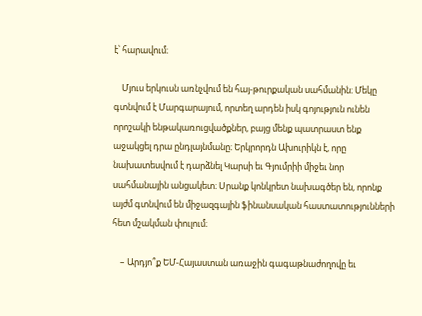է՝ հարավում։

    Մյուս երկուսն առնչվում են հայ-թուրքական սահմանին։ Մեկը գտնվում է Մարգարայում, որտեղ արդեն իսկ գոյություն ունեն որոշակի ենթակառուցվածքներ, բայց մենք պատրաստ ենք աջակցել դրա ընդլայնմանը։ Երկրորդն Ախուրիկն է, որը նախատեսվում է դարձնել Կարսի եւ Գյումրիի միջեւ նոր սահմանային անցակետ։ Սրանք կոնկրետ նախագծեր են, որոնք այժմ գտնվում են միջազգային ֆինանսական հաստատությունների հետ մշակման փուլում։

    – Արդյո՞ք ԵՄ-Հայաստան առաջին գագաթնաժողովը եւ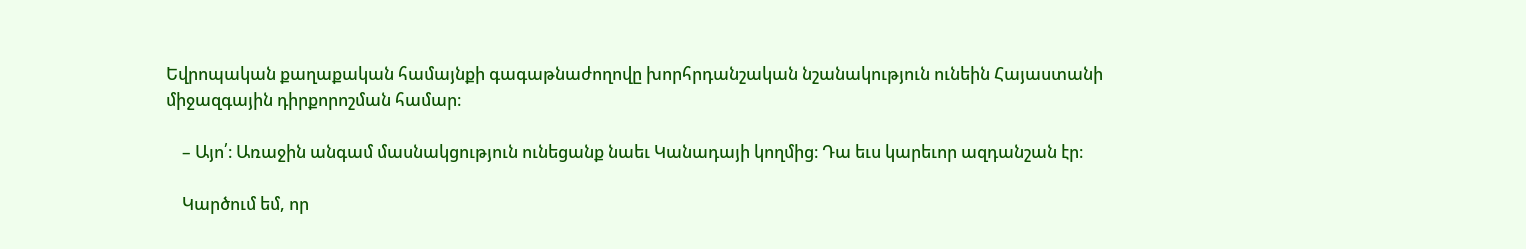Եվրոպական քաղաքական համայնքի գագաթնաժողովը խորհրդանշական նշանակություն ունեին Հայաստանի միջազգային դիրքորոշման համար։

    – Այո՛։ Առաջին անգամ մասնակցություն ունեցանք նաեւ Կանադայի կողմից։ Դա եւս կարեւոր ազդանշան էր։

    Կարծում եմ, որ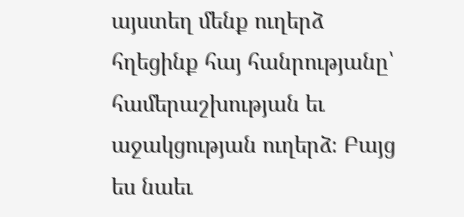այստեղ մենք ուղերձ հղեցինք հայ հանրությանը՝ համերաշխության եւ աջակցության ուղերձ։ Բայց ես նաեւ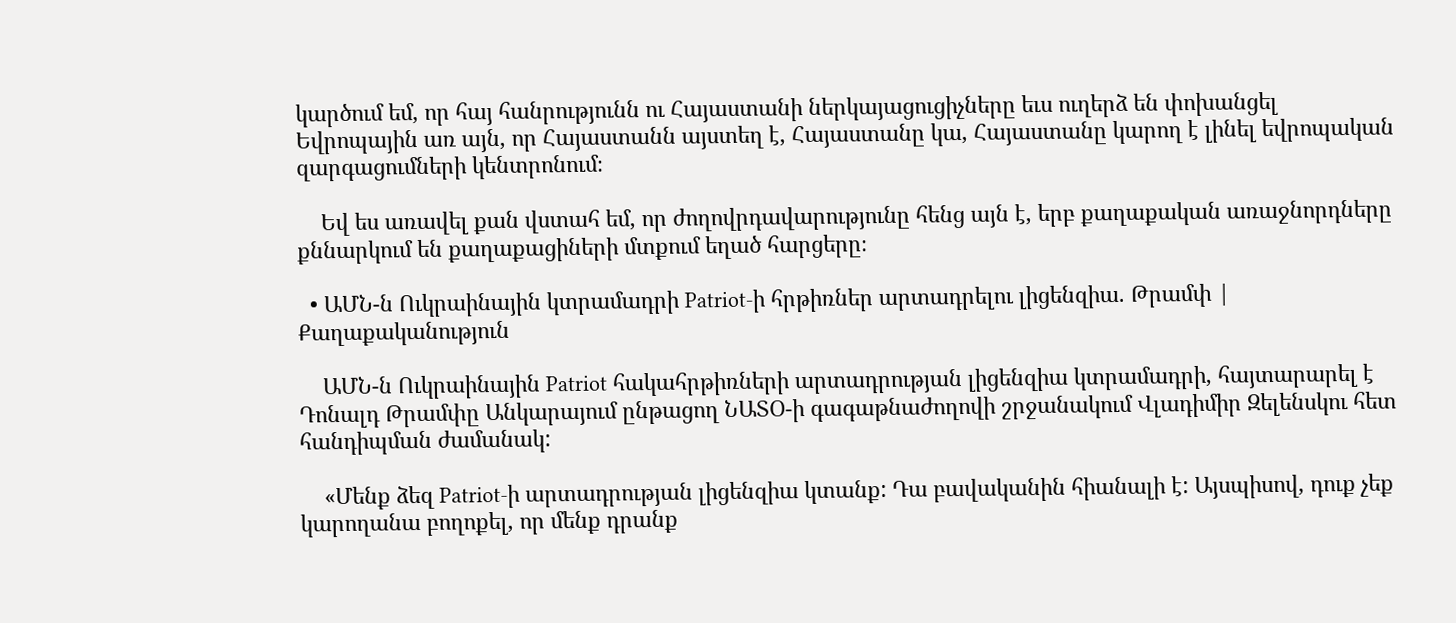կարծում եմ, որ հայ հանրությունն ու Հայաստանի ներկայացուցիչները եւս ուղերձ են փոխանցել Եվրոպային առ այն, որ Հայաստանն այստեղ է, Հայաստանը կա, Հայաստանը կարող է լինել եվրոպական զարգացումների կենտրոնում։

    Եվ ես առավել քան վստահ եմ, որ ժողովրդավարությունը հենց այն է, երբ քաղաքական առաջնորդները քննարկում են քաղաքացիների մտքում եղած հարցերը։

  • ԱՄՆ-ն Ուկրաինային կտրամադրի Patriot-ի հրթիռներ արտադրելու լիցենզիա. Թրամփ | Քաղաքականություն

    ԱՄՆ-ն Ուկրաինային Patriot հակահրթիռների արտադրության լիցենզիա կտրամադրի, հայտարարել է Դոնալդ Թրամփը Անկարայում ընթացող ՆԱՏՕ-ի գագաթնաժողովի շրջանակում Վլադիմիր Զելենսկու հետ հանդիպման ժամանակ:

    «Մենք ձեզ Patriot-ի արտադրության լիցենզիա կտանք: Դա բավականին հիանալի է: Այսպիսով, դուք չեք կարողանա բողոքել, որ մենք դրանք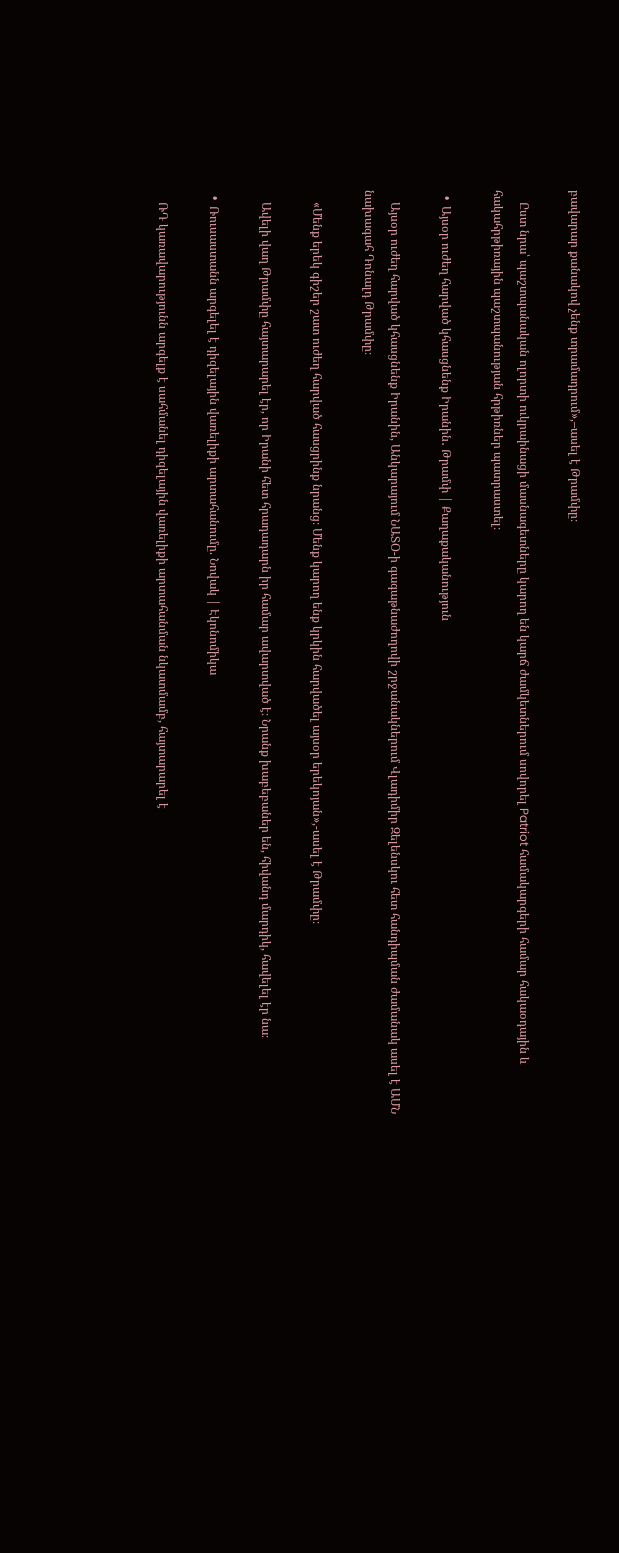բավարար քանակով չենք տրամադրում»,–ասել է Թրամփը։

    Ըստ նրա՝ պաշտպանական ոլորտի ուկրաինացի մասնագետները կարող են կարճ ժամկետներում սովորել Patriot համակարգերի համար հակաօդային և հակահրթիռային պաշտպանության հրթիռներ պատրաստել։

  •  Այսօր ուժեղ հարված կհասցնենք Իրանին․ Թրամփ | Քաղաքականություն

    Այսօր ուժեղ հարված կհասցնենք Իրանին, Անկարայում ՆԱՏՕ-ի գագաթնաժողովի շրջանակներում Վլադիմիր Զելենսկու հետ հանդիպման ժամանակ ասել է ԱՄՆ նախագահ Դոնալդ Թրամփը։

    «Մենք երեկ գիշեր շատ ուժեղ հարված հասցրինք նրանց։ Մենք կարող ենք կրկին հարվածել այսօր երեկոյան»,-ասել է Թրամփը։

    Ավելի վաղ Թրամփը հայտարարել էր, որ Իրանի հետ հրադադարն իր համար ավարտված է։ Նրանք խաբեբաներ են, հիվանդ մարդիկ, հավելել էր նա։

  •  Ռուսաստանն արգելել է դիզելային վառելիքի արտահանումը. Նովակ | Էկոնոմիկա

    ՌԴ կառավարությունն արգելք է սահմանել դիզելային վառելիքի արտահանման նկատմամբ, հայտարարել է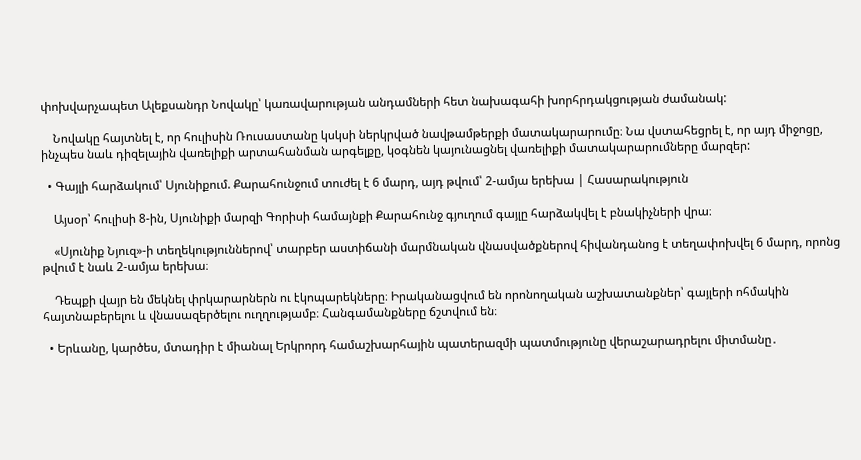փոխվարչապետ Ալեքսանդր Նովակը՝ կառավարության անդամների հետ նախագահի խորհրդակցության ժամանակ:

    Նովակը հայտնել է, որ հուլիսին Ռուսաստանը կսկսի ներկրված նավթամթերքի մատակարարումը։ Նա վստահեցրել է, որ այդ միջոցը, ինչպես նաև դիզելային վառելիքի արտահանման արգելքը, կօգնեն կայունացնել վառելիքի մատակարարումները մարզեր:

  • Գայլի հարձակում՝ Սյունիքում. Քարահունջում տուժել է 6 մարդ, այդ թվում՝ 2-ամյա երեխա | Հասարակություն

    Այսօր՝ հուլիսի 8-ին, Սյունիքի մարզի Գորիսի համայնքի Քարահունջ գյուղում գայլը հարձակվել է բնակիչների վրա։

    «Սյունիք Նյուզ»-ի տեղեկություններով՝ տարբեր աստիճանի մարմնական վնասվածքներով հիվանդանոց է տեղափոխվել 6 մարդ, որոնց թվում է նաև 2-ամյա երեխա։

    Դեպքի վայր են մեկնել փրկարարներն ու էկոպարեկները։ Իրականացվում են որոնողական աշխատանքներ՝ գայլերի ոհմակին հայտնաբերելու և վնասազերծելու ուղղությամբ։ Հանգամանքները ճշտվում են։

  • Երևանը, կարծես, մտադիր է միանալ Երկրորդ համաշխարհային պատերազմի պատմությունը վերաշարադրելու միտմանը․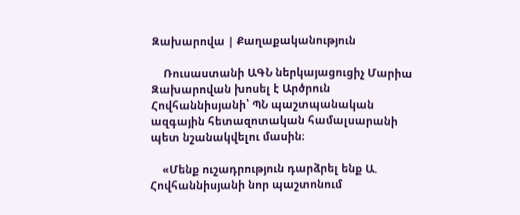Զախարովա | Քաղաքականություն

    Ռուսաստանի ԱԳՆ ներկայացուցիչ Մարիա Զախարովան խոսել է Արծրուն Հովհաննիսյանի՝ ՊՆ պաշտպանական ազգային հետազոտական համալսարանի պետ նշանակվելու մասին։

    «Մենք ուշադրություն դարձրել ենք Ա. Հովհաննիսյանի նոր պաշտոնում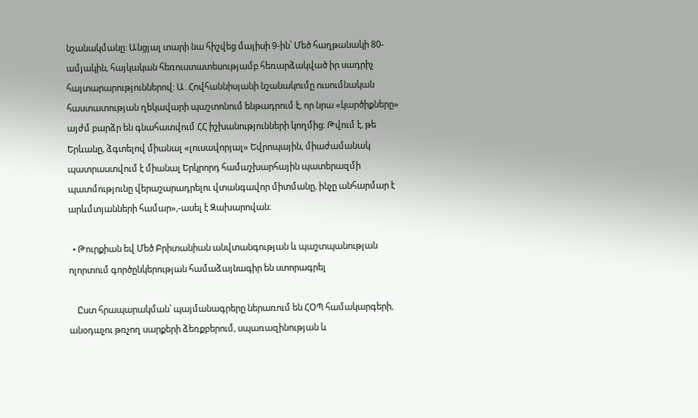նշանակմանը: Անցյալ տարի նա հիշվեց մայիսի 9-ին՝ Մեծ հաղթանակի 80-ամյակին, հայկական հեռուստատեսությամբ հեռարձակված իր սադրիչ հայտարարություններով: Ա. Հովհաննիսյանի նշանակումը ուսումնական հաստատության ղեկավարի պաշտոնում ենթադրում է, որ նրա «կարծիքները» այժմ բարձր են գնահատվում ՀՀ իշխանությունների կողմից։ Թվում է, թե Երևանը, ձգտելով միանալ «լուսավորյալ» Եվրոպային, միաժամանակ պատրաստվում է միանալ Երկրորդ համաշխարհային պատերազմի պատմությունը վերաշարադրելու վտանգավոր միտմանը, ինչը անհարմար է արևմտյանների համար»,-ասել է Զախարովան։

  • Թուրքիան եվ Մեծ Բրիտանիան անվտանգության և պաշտպանության ոլորտում գործընկերության համաձայնագիր են ստորագրել

    Ըստ հրապարակման՝ պայմանագրերը ներառում են ՀՕՊ համակարգերի, անօդաչու թռչող սարքերի ձեռքբերում, սպառազինության և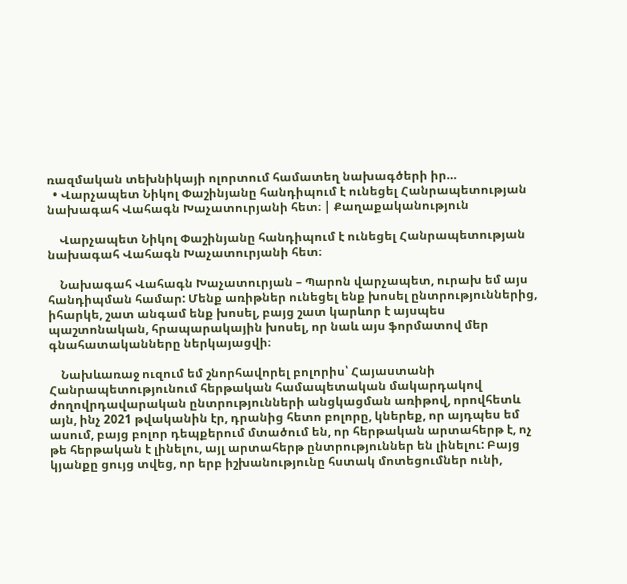ռազմական տեխնիկայի ոլորտում համատեղ նախագծերի իր…
  • Վարչապետ Նիկոլ Փաշինյանը հանդիպում է ունեցել Հանրապետության նախագահ Վահագն Խաչատուրյանի հետ։ | Քաղաքականություն

    Վարչապետ Նիկոլ Փաշինյանը հանդիպում է ունեցել Հանրապետության նախագահ Վահագն Խաչատուրյանի հետ։

    Նախագահ Վահագն Խաչատուրյան – Պարոն վարչապետ, ուրախ եմ այս հանդիպման համար: Մենք առիթներ ունեցել ենք խոսել ընտրություններից, իհարկե, շատ անգամ ենք խոսել, բայց շատ կարևոր է այսպես պաշտոնական, հրապարակային խոսել, որ նաև այս ֆորմատով մեր գնահատականները ներկայացվի։

    Նախևառաջ ուզում եմ շնորհավորել բոլորիս՝ Հայաստանի Հանրապետությունում հերթական համապետական մակարդակով ժողովրդավարական ընտրությունների անցկացման առիթով, որովհետև այն, ինչ 2021 թվականին էր, դրանից հետո բոլորը, կներեք, որ այդպես եմ ասում, բայց բոլոր դեպքերում մտածում են, որ հերթական արտահերթ է, ոչ թե հերթական է լինելու, այլ արտահերթ ընտրություններ են լինելու: Բայց կյանքը ցույց տվեց, որ երբ իշխանությունը հստակ մոտեցումներ ունի,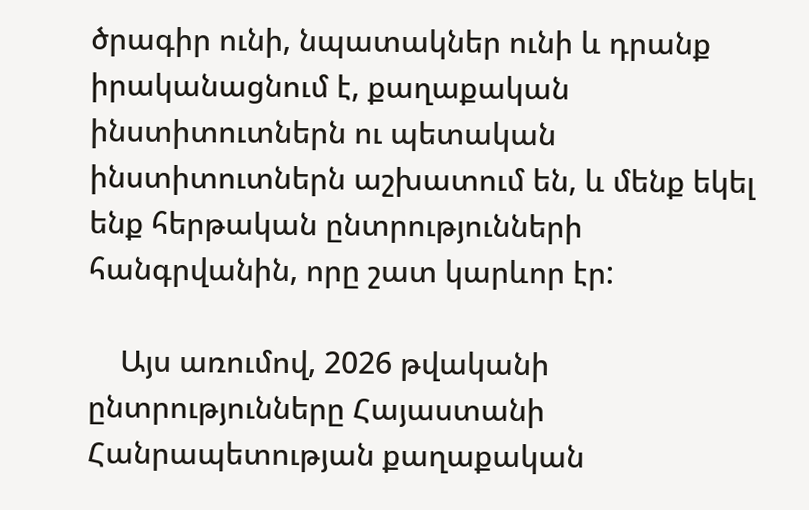ծրագիր ունի, նպատակներ ունի և դրանք իրականացնում է, քաղաքական ինստիտուտներն ու պետական ինստիտուտներն աշխատում են, և մենք եկել ենք հերթական ընտրությունների հանգրվանին, որը շատ կարևոր էր:

    Այս առումով, 2026 թվականի ընտրությունները Հայաստանի Հանրապետության քաղաքական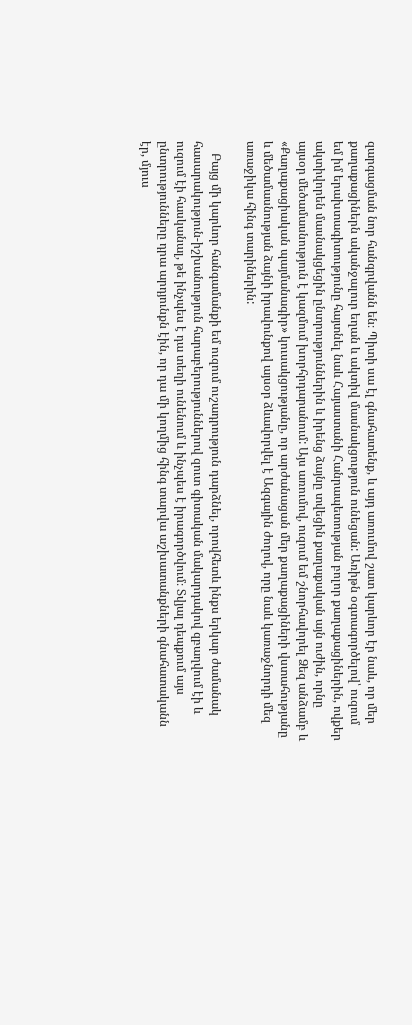զարգացման նոր հանգրվանն են։ Պիտի սա էլ գնահատենք, և այդ առումով շատ կարևոր էր նաև, որ մեր քաղաքացիներն ականջալուր եղան և ակտիվ մասնակցություն ունեցան: Առիթն օգտագործելով՝ ուզում եմ իմ երախտագիտությունը հայտնել նաև Հայաստանի Հանրապետության բոլոր քաղաքացիներին, ովքեր ակտիվորեն մասնակցեցին ընտրություններին և իրենց ձայնը տվեցին քաղաքական այն ուժին, որնը այսօր մեծամասնություն է կազմում խորհրդարանում: Այս առումով, ուզում եմ շնորհավորել Ձեզ անձամբ և «Քաղաքացիական պայմանագիր» կուսակցությանը, որ արժանացան մեր քաղաքացիների վստահությանը և մեծամասնության ձայնի իրավունքով այսօր ձևավորվել է Ազգային ժողով, որը նաև կառաջնորդի մեզ առաջիկա հինգ տարիներին:

    Բայց մի կարևոր հանգամանքի եմ ուզում ուշադրություն դարձնել, որովհետև ինքս երկար ժամանակ հասարակություն-իշխանություն հարաբերություններով զուտ գիտական մակարդակով զբաղվում էի և ուզում էի հասկանալ, թե ինչպես է դա տեղի ունենում և ինչպես է իրագործվում։ Տվյալ դեպքում այս ընտրությունները դրա արդյունքն էին, որ դա մի կողմից հինգ տարվա աշխատանքների գնահատականն էր, մյուս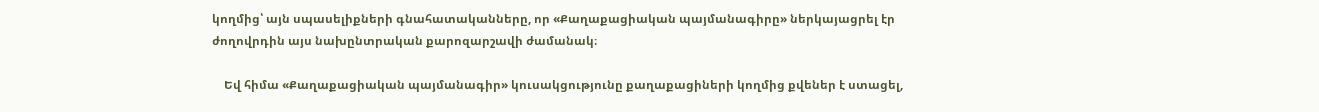կողմից՝ այն սպասելիքների գնահատականները, որ «Քաղաքացիական պայմանագիրը» ներկայացրել էր ժողովրդին այս նախընտրական քարոզարշավի ժամանակ։

    Եվ հիմա «Քաղաքացիական պայմանագիր» կուսակցությունը քաղաքացիների կողմից քվեներ է ստացել,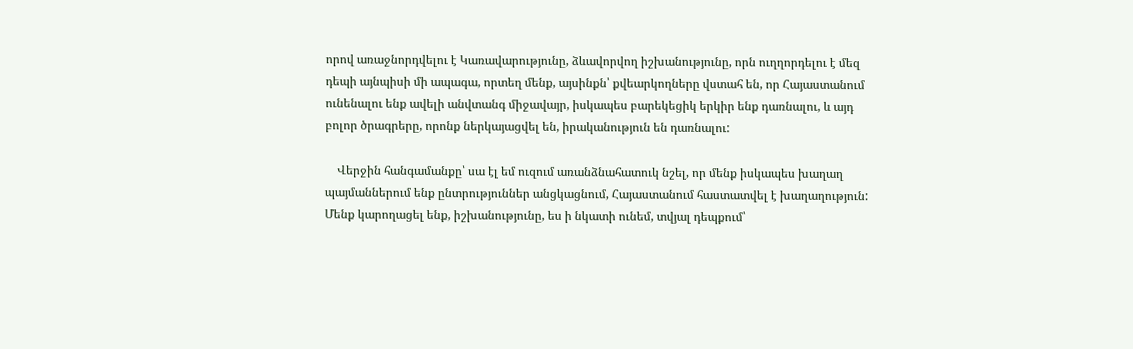որով առաջնորդվելու է Կառավարությունը, ձևավորվող իշխանությունը, որն ուղղորդելու է մեզ դեպի այնպիսի մի ապագա, որտեղ մենք, այսինքն՝ քվեարկողները վստահ են, որ Հայաստանում ունենալու ենք ավելի անվտանգ միջավայր, իսկապես բարեկեցիկ երկիր ենք դառնալու, և այդ բոլոր ծրագրերը, որոնք ներկայացվել են, իրականություն են դառնալու:

    Վերջին հանգամանքը՝ սա էլ եմ ուզում առանձնահատուկ նշել, որ մենք իսկապես խաղաղ պայմաններում ենք ընտրություններ անցկացնում, Հայաստանում հաստատվել է խաղաղություն: Մենք կարողացել ենք, իշխանությունը, ես ի նկատի ունեմ, տվյալ դեպքում՝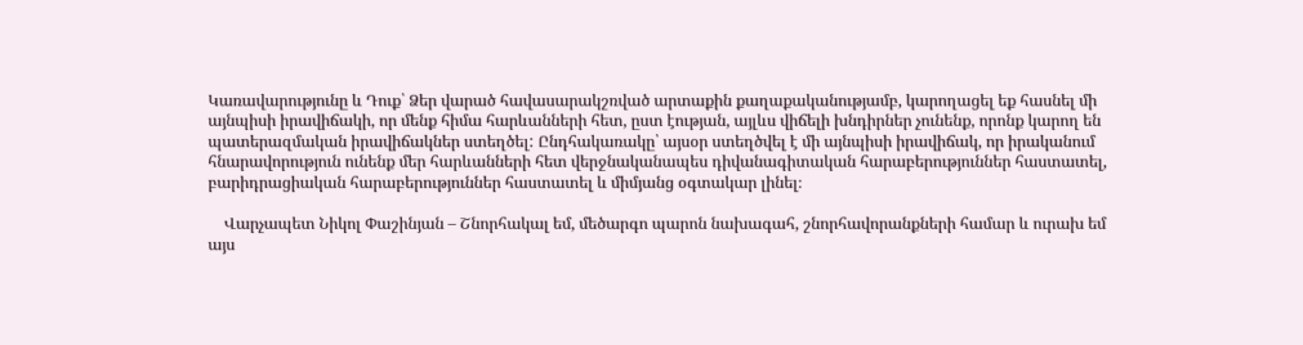Կառավարությունը և Դուք՝ Ձեր վարած հավասարակշռված արտաքին քաղաքականությամբ, կարողացել եք հասնել մի այնպիսի իրավիճակի, որ մենք հիմա հարևանների հետ, ըստ էության, այլևս վիճելի խնդիրներ չունենք, որոնք կարող են պատերազմական իրավիճակներ ստեղծել: Ընդհակառակը՝ այսօր ստեղծվել է մի այնպիսի իրավիճակ, որ իրականում հնարավորություն ունենք մեր հարևանների հետ վերջնականապես դիվանագիտական հարաբերություններ հաստատել, բարիդրացիական հարաբերություններ հաստատել և միմյանց օգտակար լինել։

    Վարչապետ Նիկոլ Փաշինյան – Շնորհակալ եմ, մեծարգո պարոն նախագահ, շնորհավորանքների համար և ուրախ եմ այս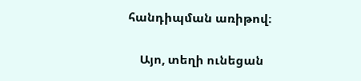հանդիպման առիթով։

    Այո, տեղի ունեցան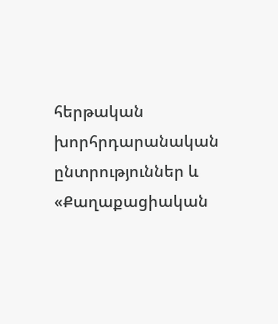հերթական խորհրդարանական ընտրություններ և «Քաղաքացիական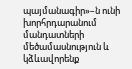պայմանագիր»–ն ունի խորհրդարանում մանդատների մեծամասնություն և կձևավորենք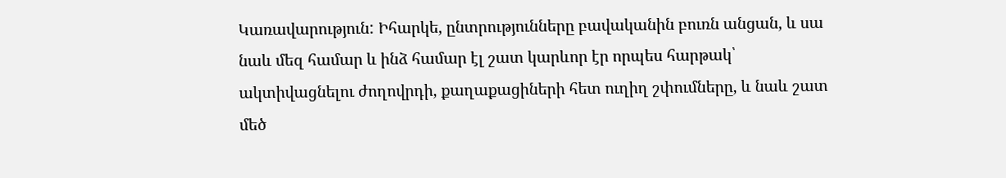Կառավարություն: Իհարկե, ընտրությունները բավականին բուռն անցան, և սա նաև մեզ համար և ինձ համար էլ շատ կարևոր էր որպես հարթակ՝ ակտիվացնելու ժողովրդի, քաղաքացիների հետ ուղիղ շփումները, և նաև շատ մեծ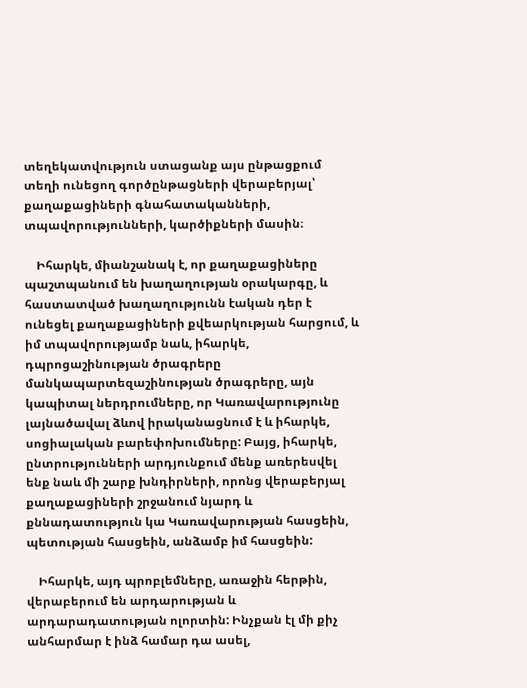տեղեկատվություն ստացանք այս ընթացքում տեղի ունեցող գործընթացների վերաբերյալ՝ քաղաքացիների գնահատականների, տպավորությունների, կարծիքների մասին։

    Իհարկե, միանշանակ է, որ քաղաքացիները պաշտպանում են խաղաղության օրակարգը, և հաստատված խաղաղությունն էական դեր է ունեցել քաղաքացիների քվեարկության հարցում, և իմ տպավորությամբ նաև, իհարկե, դպրոցաշինության ծրագրերը մանկապարտեզաշինության ծրագրերը, այն կապիտալ ներդրումները, որ Կառավարությունը լայնածավալ ձևով իրականացնում է և իհարկե, սոցիալական բարեփոխումները: Բայց, իհարկե, ընտրությունների արդյունքում մենք առերեսվել ենք նաև մի շարք խնդիրների, որոնց վերաբերյալ քաղաքացիների շրջանում նյարդ և քննադատություն կա Կառավարության հասցեին, պետության հասցեին, անձամբ իմ հասցեին:

    Իհարկե, այդ պրոբլեմները, առաջին հերթին, վերաբերում են արդարության և արդարադատության ոլորտին: Ինչքան էլ մի քիչ անհարմար է ինձ համար դա ասել,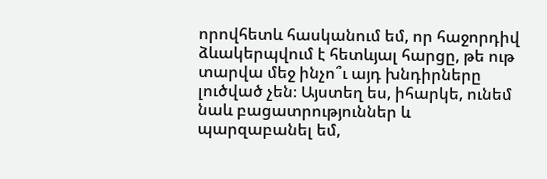որովհետև հասկանում եմ, որ հաջորդիվ ձևակերպվում է հետևյալ հարցը, թե ութ տարվա մեջ ինչո՞ւ այդ խնդիրները լուծված չեն։ Այստեղ ես, իհարկե, ունեմ նաև բացատրություններ և պարզաբանել եմ,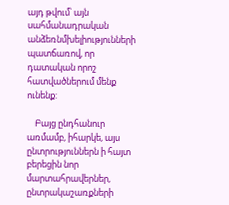այդ թվում՝ այն սահմանադրական անձեռնմխելիությունների պատճառով, որ դատական որոշ հատվածներում մենք ունենք:

    Բայց ընդհանուր առմամբ, իհարկե, այս ընտրություններն ի հայտ բերեցին նոր մարտահրավերներ, ընտրակաշառքների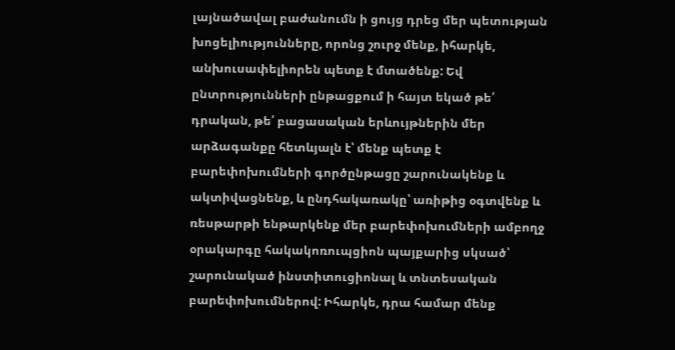լայնածավալ բաժանումն ի ցույց դրեց մեր պետության խոցելիությունները, որոնց շուրջ մենք, իհարկե, անխուսափելիորեն պետք է մտածենք: Եվ ընտրությունների ընթացքում ի հայտ եկած թե՛ դրական, թե՛ բացասական երևույթներին մեր արձագանքը հետևյալն է՝ մենք պետք է բարեփոխումների գործընթացը շարունակենք և ակտիվացնենք, և ընդհակառակը՝ առիթից օգտվենք և ռեսթարթի ենթարկենք մեր բարեփոխումների ամբողջ օրակարգը հակակոռուպցիոն պայքարից սկսած՝ շարունակած ինստիտուցիոնալ և տնտեսական բարեփոխումներով: Իհարկե, դրա համար մենք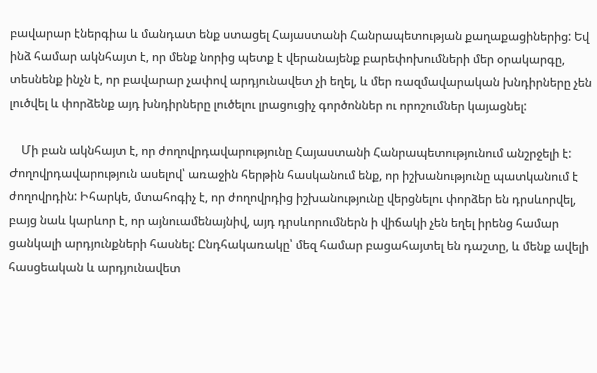բավարար էներգիա և մանդատ ենք ստացել Հայաստանի Հանրապետության քաղաքացիներից: Եվ ինձ համար ակնհայտ է, որ մենք նորից պետք է վերանայենք բարեփոխումների մեր օրակարգը, տեսնենք ինչն է, որ բավարար չափով արդյունավետ չի եղել, և մեր ռազմավարական խնդիրները չեն լուծվել և փորձենք այդ խնդիրները լուծելու լրացուցիչ գործոններ ու որոշումներ կայացնել:

    Մի բան ակնհայտ է, որ ժողովրդավարությունը Հայաստանի Հանրապետությունում անշրջելի է: Ժողովրդավարություն ասելով՝ առաջին հերթին հասկանում ենք, որ իշխանությունը պատկանում է ժողովրդին: Իհարկե, մտահոգիչ է, որ ժողովրդից իշխանությունը վերցնելու փորձեր են դրսևորվել, բայց նաև կարևոր է, որ այնուամենայնիվ, այդ դրսևորումներն ի վիճակի չեն եղել իրենց համար ցանկալի արդյունքների հասնել: Ընդհակառակը՝ մեզ համար բացահայտել են դաշտը, և մենք ավելի հասցեական և արդյունավետ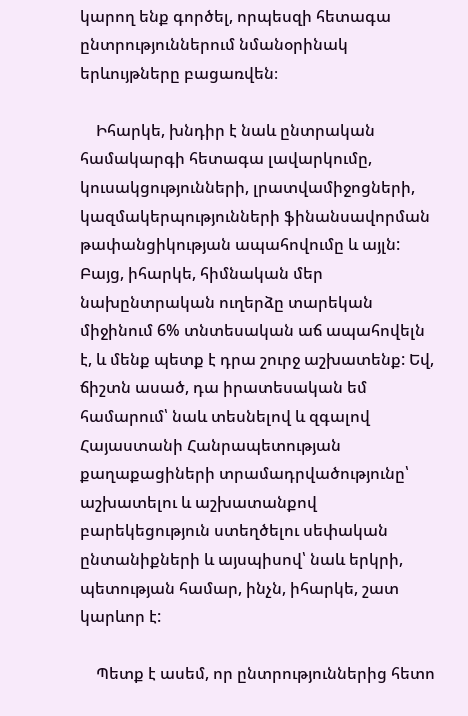կարող ենք գործել, որպեսզի հետագա ընտրություններում նմանօրինակ երևույթները բացառվեն։

    Իհարկե, խնդիր է նաև ընտրական համակարգի հետագա լավարկումը, կուսակցությունների, լրատվամիջոցների, կազմակերպությունների ֆինանսավորման թափանցիկության ապահովումը և այլն: Բայց, իհարկե, հիմնական մեր նախընտրական ուղերձը տարեկան միջինում 6% տնտեսական աճ ապահովելն է, և մենք պետք է դրա շուրջ աշխատենք: Եվ, ճիշտն ասած, դա իրատեսական եմ համարում՝ նաև տեսնելով և զգալով Հայաստանի Հանրապետության քաղաքացիների տրամադրվածությունը՝ աշխատելու և աշխատանքով բարեկեցություն ստեղծելու սեփական ընտանիքների և այսպիսով՝ նաև երկրի, պետության համար, ինչն, իհարկե, շատ կարևոր է:

    Պետք է ասեմ, որ ընտրություններից հետո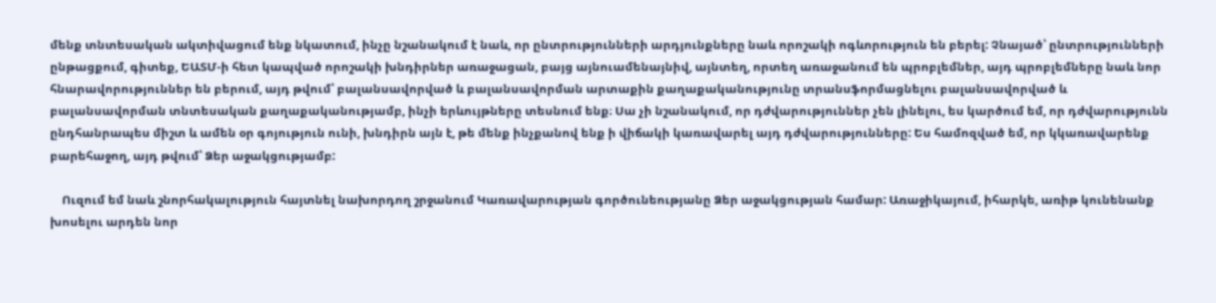մենք տնտեսական ակտիվացում ենք նկատում, ինչը նշանակում է նաև, որ ընտրությունների արդյունքները նաև որոշակի ոգևորություն են բերել: Չնայած՝ ընտրությունների ընթացքում, գիտեք, ԵԱՏՄ-ի հետ կապված որոշակի խնդիրներ առաջացան, բայց այնուամենայնիվ, այնտեղ, որտեղ առաջանում են պրոբլեմներ, այդ պրոբլեմները նաև նոր հնարավորություններ են բերում, այդ թվում՝ բալանսավորված և բալանսավորման արտաքին քաղաքականությունը տրանսֆորմացնելու բալանսավորված և բալանսավորման տնտեսական քաղաքականությամբ, ինչի երևույթները տեսնում ենք։ Սա չի նշանակում, որ դժվարություններ չեն լինելու, ես կարծում եմ, որ դժվարությունն ընդհանրապես միշտ և ամեն օր գոյություն ունի, խնդիրն այն է, թե մենք ինչքանով ենք ի վիճակի կառավարել այդ դժվարությունները: Ես համոզված եմ, որ կկառավարենք բարեհաջող, այդ թվում՝ Ձեր աջակցությամբ:

    Ուզում եմ նաև շնորհակալություն հայտնել նախորդող շրջանում Կառավարության գործունեությանը Ձեր աջակցության համար: Առաջիկայում, իհարկե, առիթ կունենանք խոսելու արդեն նոր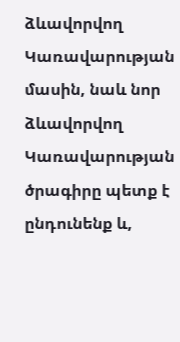ձևավորվող Կառավարության մասին, նաև նոր ձևավորվող Կառավարության ծրագիրը պետք է ընդունենք և,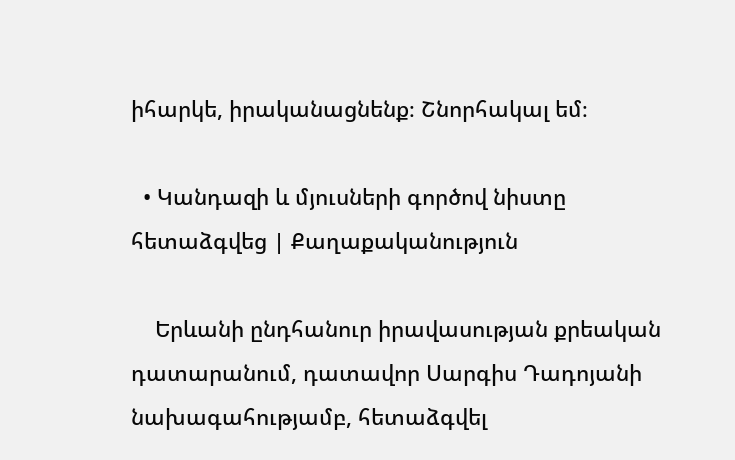իհարկե, իրականացնենք։ Շնորհակալ եմ։

  • Կանդազի և մյուսների գործով նիստը հետաձգվեց | Քաղաքականություն

    Երևանի ընդհանուր իրավասության քրեական դատարանում, դատավոր Սարգիս Դադոյանի նախագահությամբ, հետաձգվել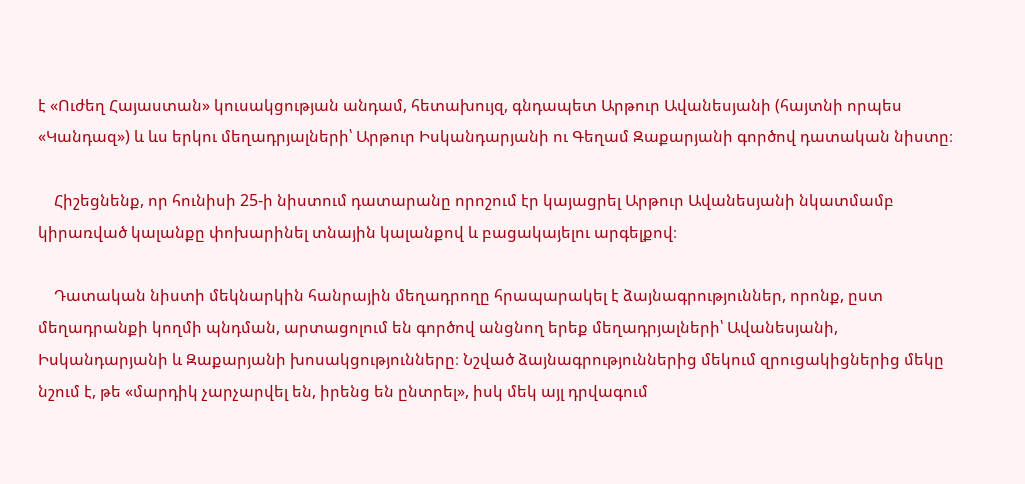է «Ուժեղ Հայաստան» կուսակցության անդամ, հետախույզ, գնդապետ Արթուր Ավանեսյանի (հայտնի որպես «Կանդազ») և ևս երկու մեղադրյալների՝ Արթուր Իսկանդարյանի ու Գեղամ Զաքարյանի գործով դատական նիստը։

    Հիշեցնենք, որ հունիսի 25-ի նիստում դատարանը որոշում էր կայացրել Արթուր Ավանեսյանի նկատմամբ կիրառված կալանքը փոխարինել տնային կալանքով և բացակայելու արգելքով։

    Դատական նիստի մեկնարկին հանրային մեղադրողը հրապարակել է ձայնագրություններ, որոնք, ըստ մեղադրանքի կողմի պնդման, արտացոլում են գործով անցնող երեք մեղադրյալների՝ Ավանեսյանի, Իսկանդարյանի և Զաքարյանի խոսակցությունները։ Նշված ձայնագրություններից մեկում զրուցակիցներից մեկը նշում է, թե «մարդիկ չարչարվել են, իրենց են ընտրել», իսկ մեկ այլ դրվագում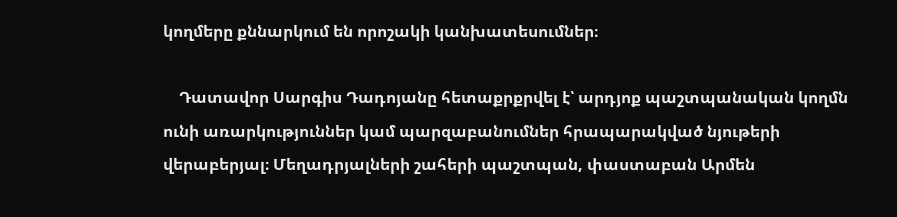կողմերը քննարկում են որոշակի կանխատեսումներ։

    Դատավոր Սարգիս Դադոյանը հետաքրքրվել է՝ արդյոք պաշտպանական կողմն ունի առարկություններ կամ պարզաբանումներ հրապարակված նյութերի վերաբերյալ։ Մեղադրյալների շահերի պաշտպան, փաստաբան Արմեն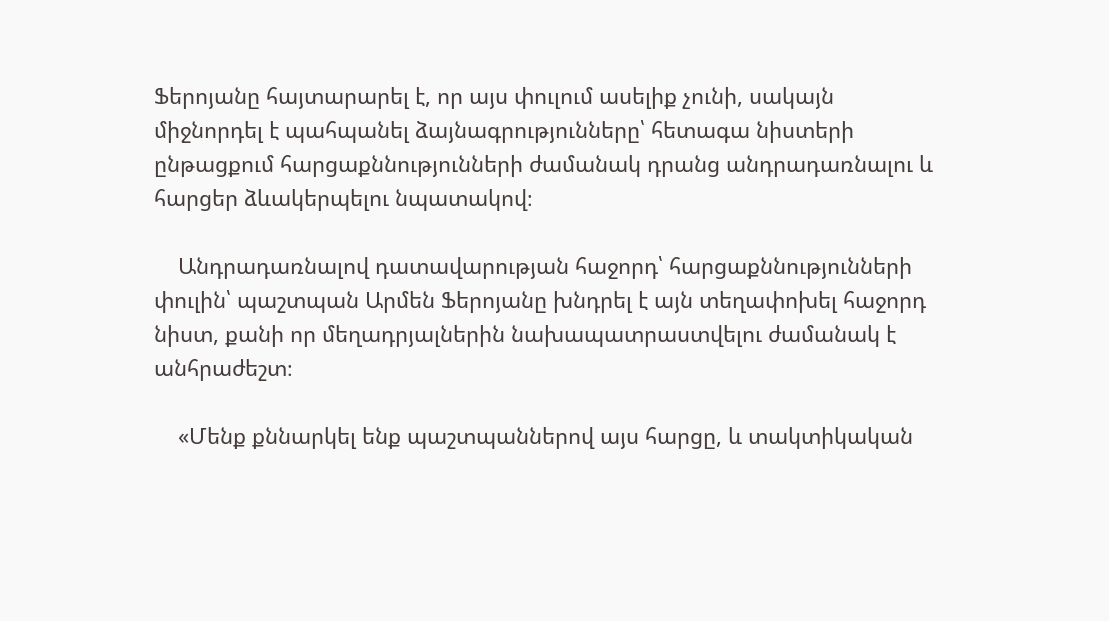Ֆերոյանը հայտարարել է, որ այս փուլում ասելիք չունի, սակայն միջնորդել է պահպանել ձայնագրությունները՝ հետագա նիստերի ընթացքում հարցաքննությունների ժամանակ դրանց անդրադառնալու և հարցեր ձևակերպելու նպատակով։

    Անդրադառնալով դատավարության հաջորդ՝ հարցաքննությունների փուլին՝ պաշտպան Արմեն Ֆերոյանը խնդրել է այն տեղափոխել հաջորդ նիստ, քանի որ մեղադրյալներին նախապատրաստվելու ժամանակ է անհրաժեշտ։

    «Մենք քննարկել ենք պաշտպաններով այս հարցը, և տակտիկական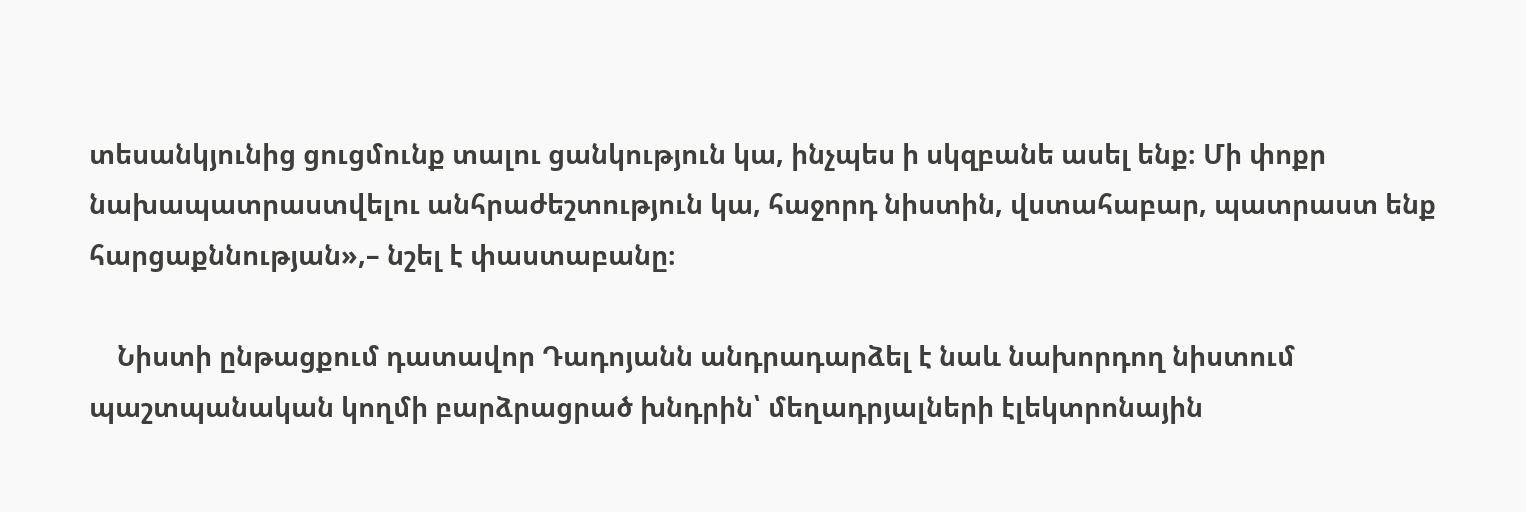տեսանկյունից ցուցմունք տալու ցանկություն կա, ինչպես ի սկզբանե ասել ենք։ Մի փոքր նախապատրաստվելու անհրաժեշտություն կա, հաջորդ նիստին, վստահաբար, պատրաստ ենք հարցաքննության»,– նշել է փաստաբանը։

    Նիստի ընթացքում դատավոր Դադոյանն անդրադարձել է նաև նախորդող նիստում պաշտպանական կողմի բարձրացրած խնդրին՝ մեղադրյալների էլեկտրոնային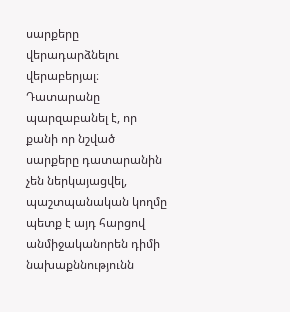սարքերը վերադարձնելու վերաբերյալ։ Դատարանը պարզաբանել է, որ քանի որ նշված սարքերը դատարանին չեն ներկայացվել, պաշտպանական կողմը պետք է այդ հարցով անմիջականորեն դիմի նախաքննությունն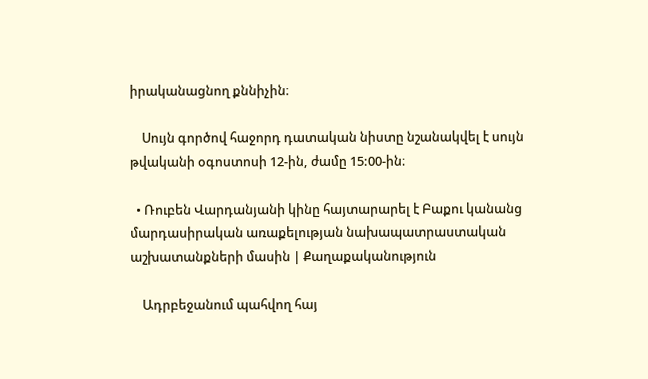իրականացնող քննիչին։

    Սույն գործով հաջորդ դատական նիստը նշանակվել է սույն թվականի օգոստոսի 12-ին, ժամը 15:00-ին։

  • Ռուբեն Վարդանյանի կինը հայտարարել է Բաքու կանանց մարդասիրական առաքելության նախապատրաստական աշխատանքների մասին | Քաղաքականություն

    Ադրբեջանում պահվող հայ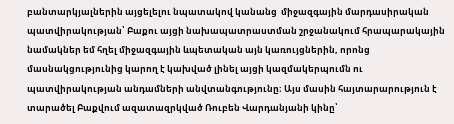բանտարկյալներին այցելելու նպատակով կանանց  միջազգային մարդասիրական պատվիրակության՝ Բաքու այցի նախապատրաստման շրջանակում հրապարակային նամակներ եմ հղել միջազգային ևպետական այն կառույցներին, որոնց մասնակցությունից կարող է կախված լինել այցի կազմակերպումն ու պատվիրակության անդամների անվտանգությունը։ Այս մասին հայտարարություն է տարածել Բաքվում ազատազրկված Ռուբեն Վարդանյանի կինը՝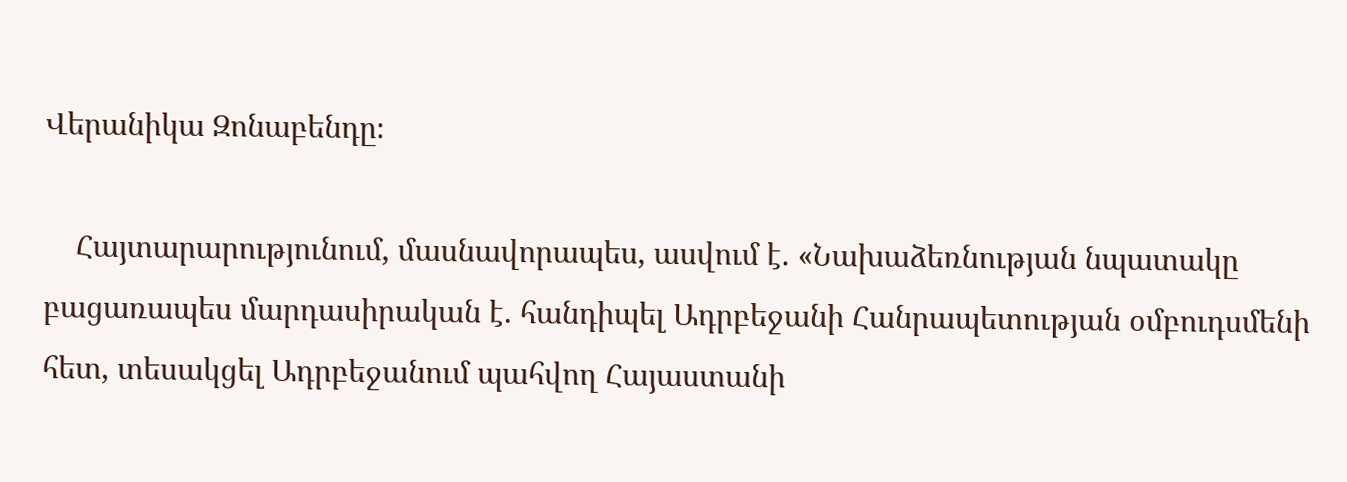Վերանիկա Զոնաբենդը։

    Հայտարարությունում, մասնավորապես, ասվում է. «Նախաձեռնության նպատակը բացառապես մարդասիրական է. հանդիպել Ադրբեջանի Հանրապետության օմբուդսմենի հետ, տեսակցել Ադրբեջանում պահվող Հայաստանի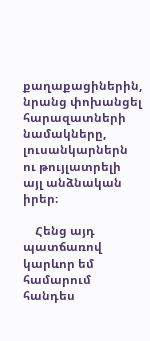քաղաքացիներին, նրանց փոխանցել հարազատների նամակները, լուսանկարներն ու թույլատրելի այլ անձնական իրեր։

    Հենց այդ պատճառով կարևոր եմ համարում  հանդես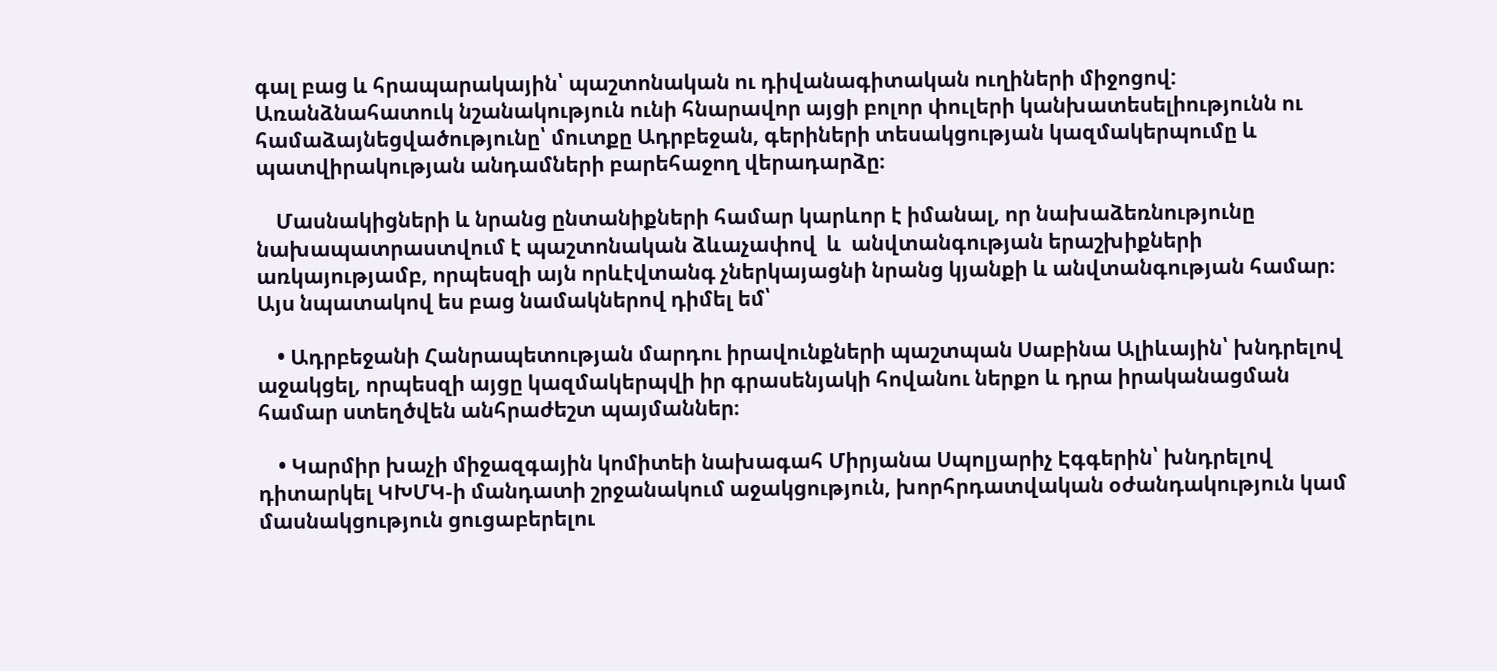գալ բաց և հրապարակային՝ պաշտոնական ու դիվանագիտական ուղիների միջոցով: Առանձնահատուկ նշանակություն ունի հնարավոր այցի բոլոր փուլերի կանխատեսելիությունն ու համաձայնեցվածությունը՝ մուտքը Ադրբեջան, գերիների տեսակցության կազմակերպումը և պատվիրակության անդամների բարեհաջող վերադարձը։

    Մասնակիցների և նրանց ընտանիքների համար կարևոր է իմանալ, որ նախաձեռնությունը նախապատրաստվում է պաշտոնական ձևաչափով  և  անվտանգության երաշխիքների առկայությամբ, որպեսզի այն որևէվտանգ չներկայացնի նրանց կյանքի և անվտանգության համար։ Այս նպատակով ես բաց նամակներով դիմել եմ՝

    • Ադրբեջանի Հանրապետության մարդու իրավունքների պաշտպան Սաբինա Ալիևային՝ խնդրելով աջակցել, որպեսզի այցը կազմակերպվի իր գրասենյակի հովանու ներքո և դրա իրականացման համար ստեղծվեն անհրաժեշտ պայմաններ։

    • Կարմիր խաչի միջազգային կոմիտեի նախագահ Միրյանա Սպոլյարիչ Էգգերին՝ խնդրելով դիտարկել ԿԽՄԿ-ի մանդատի շրջանակում աջակցություն, խորհրդատվական օժանդակություն կամ մասնակցություն ցուցաբերելու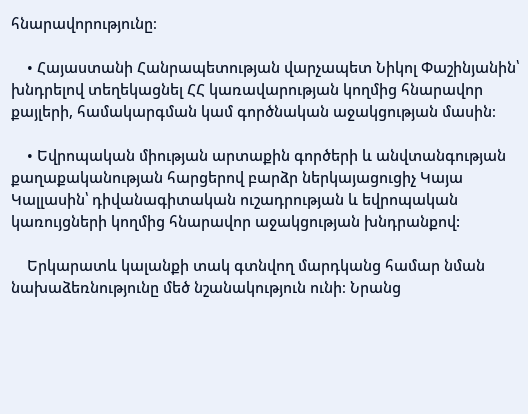հնարավորությունը։

    • Հայաստանի Հանրապետության վարչապետ Նիկոլ Փաշինյանին՝ խնդրելով տեղեկացնել ՀՀ կառավարության կողմից հնարավոր քայլերի, համակարգման կամ գործնական աջակցության մասին։

    • Եվրոպական միության արտաքին գործերի և անվտանգության քաղաքականության հարցերով բարձր ներկայացուցիչ Կայա Կալլասին՝ դիվանագիտական ուշադրության և եվրոպական կառույցների կողմից հնարավոր աջակցության խնդրանքով:

    Երկարատև կալանքի տակ գտնվող մարդկանց համար նման նախաձեռնությունը մեծ նշանակություն ունի։ Նրանց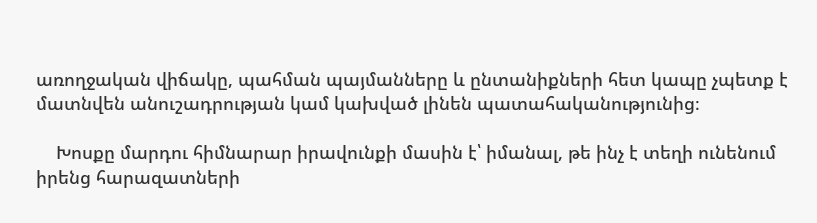առողջական վիճակը, պահման պայմանները և ընտանիքների հետ կապը չպետք է մատնվեն անուշադրության կամ կախված լինեն պատահականությունից։

    Խոսքը մարդու հիմնարար իրավունքի մասին է՝ իմանալ, թե ինչ է տեղի ունենում իրենց հարազատների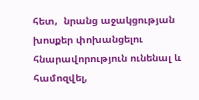հետ,  նրանց աջակցության խոսքեր փոխանցելու հնարավորություն ունենալ և համոզվել,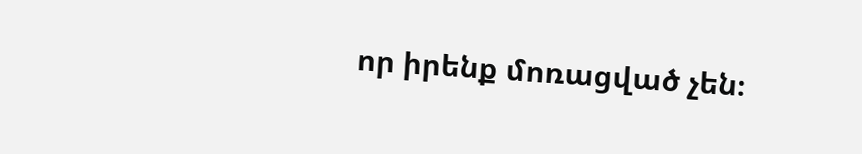որ իրենք մոռացված չեն։